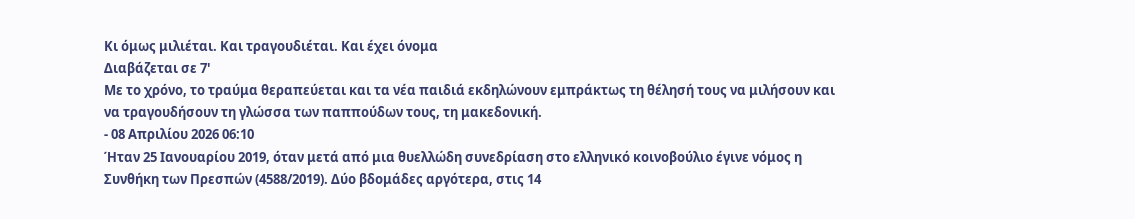Κι όμως μιλιέται. Και τραγουδιέται. Και έχει όνομα
Διαβάζεται σε 7'
Με το χρόνο, το τραύμα θεραπεύεται και τα νέα παιδιά εκδηλώνουν εμπράκτως τη θέλησή τους να μιλήσουν και να τραγουδήσουν τη γλώσσα των παππούδων τους, τη μακεδονική.
- 08 Απριλίου 2026 06:10
Ήταν 25 Ιανουαρίου 2019, όταν μετά από μια θυελλώδη συνεδρίαση στο ελληνικό κοινοβούλιο έγινε νόμος η Συνθήκη των Πρεσπών (4588/2019). Δύο βδομάδες αργότερα, στις 14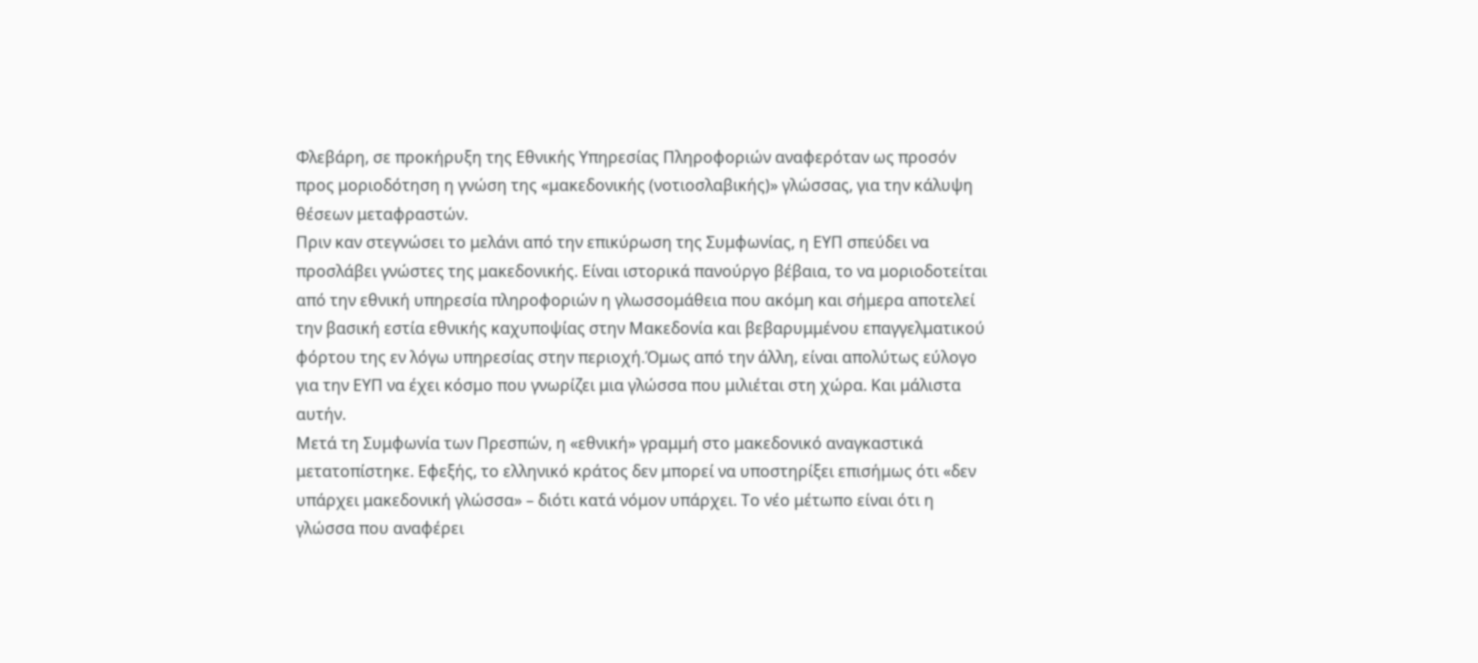Φλεβάρη, σε προκήρυξη της Εθνικής Υπηρεσίας Πληροφοριών αναφερόταν ως προσόν προς μοριοδότηση η γνώση της «μακεδονικής (νοτιοσλαβικής)» γλώσσας, για την κάλυψη θέσεων μεταφραστών.
Πριν καν στεγνώσει το μελάνι από την επικύρωση της Συμφωνίας, η ΕΥΠ σπεύδει να προσλάβει γνώστες της μακεδονικής. Είναι ιστορικά πανούργο βέβαια, το να μοριοδοτείται από την εθνική υπηρεσία πληροφοριών η γλωσσομάθεια που ακόμη και σήμερα αποτελεί την βασική εστία εθνικής καχυποψίας στην Μακεδονία και βεβαρυμμένου επαγγελματικού φόρτου της εν λόγω υπηρεσίας στην περιοχή.Όμως από την άλλη, είναι απολύτως εύλογο για την ΕΥΠ να έχει κόσμο που γνωρίζει μια γλώσσα που μιλιέται στη χώρα. Και μάλιστα αυτήν.
Μετά τη Συμφωνία των Πρεσπών, η «εθνική» γραμμή στο μακεδονικό αναγκαστικά μετατοπίστηκε. Εφεξής, το ελληνικό κράτος δεν μπορεί να υποστηρίξει επισήμως ότι «δεν υπάρχει μακεδονική γλώσσα» – διότι κατά νόμον υπάρχει. Το νέο μέτωπο είναι ότι η γλώσσα που αναφέρει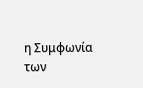η Συμφωνία των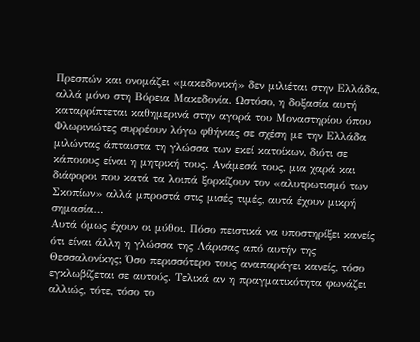Πρεσπών και ονομάζει «μακεδονική» δεν μιλιέται στην Ελλάδα, αλλά μόνο στη Βόρεια Μακεδονία. Ωστόσο, η δοξασία αυτή καταρρίπτεται καθημερινά στην αγορά του Μοναστηρίου όπου Φλωρινιώτες συρρέουν λόγω φθήνιας σε σχέση με την Ελλάδα μιλώντας άπταιστα τη γλώσσα των εκεί κατοίκων, διότι σε κάποιους είναι η μητρική τους. Ανάμεσά τους, μια χαρά και διάφοροι που κατά τα λοιπά ξορκίζουν τον «αλυτρωτισμό των Σκοπίων» αλλά μπροστά στις μισές τιμές, αυτά έχουν μικρή σημασία…
Αυτά όμως έχουν οι μύθοι. Πόσο πειστικά να υποστηρίξει κανείς ότι είναι άλλη η γλώσσα της Λάρισας από αυτήν της Θεσσαλονίκης; Όσο περισσότερο τους αναπαράγει κανείς, τόσο εγκλωβίζεται σε αυτούς. Τελικά αν η πραγματικότητα φωνάζει αλλιώς, τότε, τόσο το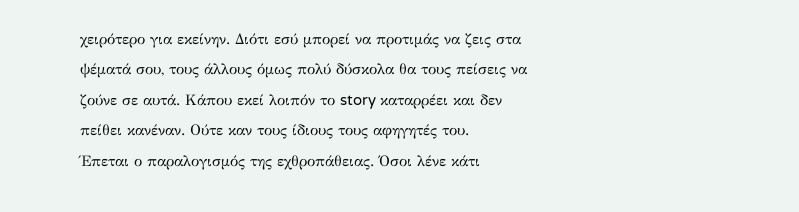χειρότερο για εκείνην. Διότι εσύ μπορεί να προτιμάς να ζεις στα ψέματά σου, τους άλλους όμως πολύ δύσκολα θα τους πείσεις να ζούνε σε αυτά. Κάπου εκεί λοιπόν το story καταρρέει και δεν πείθει κανέναν. Ούτε καν τους ίδιους τους αφηγητές του.
Έπεται ο παραλογισμός της εχθροπάθειας. Όσοι λένε κάτι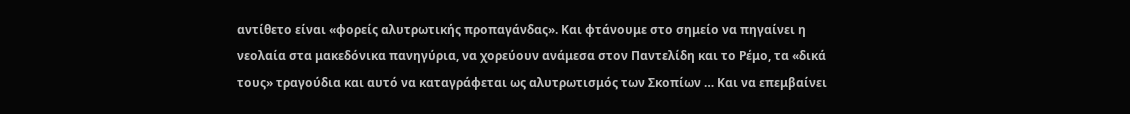αντίθετο είναι «φορείς αλυτρωτικής προπαγάνδας». Και φτάνουμε στο σημείο να πηγαίνει η νεολαία στα μακεδόνικα πανηγύρια, να χορεύουν ανάμεσα στον Παντελίδη και το Ρέμο, τα «δικά τους» τραγούδια και αυτό να καταγράφεται ως αλυτρωτισμός των Σκοπίων … Και να επεμβαίνει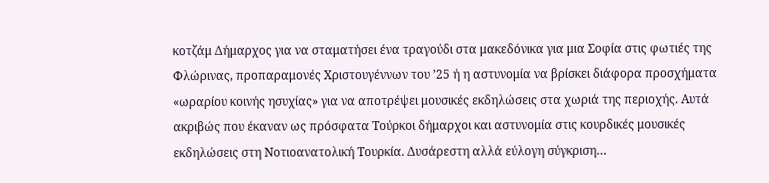κοτζάμ Δήμαρχος για να σταματήσει ένα τραγούδι στα μακεδόνικα για μια Σοφία στις φωτιές της Φλώρινας, προπαραμονές Χριστουγέννων του ’25 ή η αστυνομία να βρίσκει διάφορα προσχήματα «ωραρίου κοινής ησυχίας» για να αποτρέψει μουσικές εκδηλώσεις στα χωριά της περιοχής. Αυτά ακριβώς που έκαναν ως πρόσφατα Τούρκοι δήμαρχοι και αστυνομία στις κουρδικές μουσικές εκδηλώσεις στη Νοτιοανατολική Τουρκία. Δυσάρεστη αλλά εύλογη σύγκριση…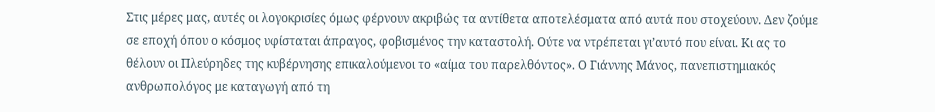Στις μέρες μας, αυτές οι λογοκρισίες όμως φέρνουν ακριβώς τα αντίθετα αποτελέσματα από αυτά που στοχεύουν. Δεν ζούμε σε εποχή όπου ο κόσμος υφίσταται άπραγος, φοβισμένος την καταστολή. Ούτε να ντρέπεται γι’αυτό που είναι. Κι ας το θέλουν οι Πλεύρηδες της κυβέρνησης επικαλούμενοι το «αίμα του παρελθόντος». Ο Γιάννης Μάνος, πανεπιστημιακός ανθρωπολόγος με καταγωγή από τη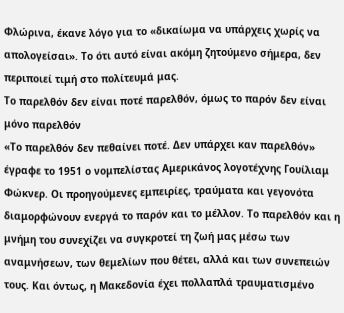Φλώρινα, έκανε λόγο για το «δικαίωμα να υπάρχεις χωρίς να απολογείσαι». Το ότι αυτό είναι ακόμη ζητούμενο σήμερα, δεν περιποιεί τιμή στο πολίτευμά μας.
Το παρελθόν δεν είναι ποτέ παρελθόν, όμως το παρόν δεν είναι μόνο παρελθόν
«Το παρελθόν δεν πεθαίνει ποτέ. Δεν υπάρχει καν παρελθόν» έγραφε το 1951 ο νομπελίστας Αμερικάνος λογοτέχνης Γουίλιαμ Φώκνερ. Οι προηγούμενες εμπειρίες, τραύματα και γεγονότα διαμορφώνουν ενεργά το παρόν και το μέλλον. Το παρελθόν και η μνήμη του συνεχίζει να συγκροτεί τη ζωή μας μέσω των αναμνήσεων, των θεμελίων που θέτει, αλλά και των συνεπειών τους. Και όντως, η Μακεδονία έχει πολλαπλά τραυματισμένο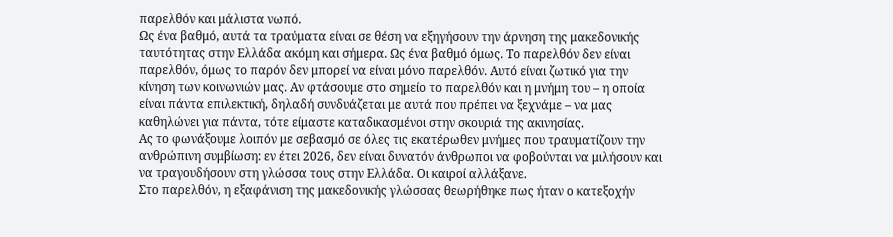παρελθόν και μάλιστα νωπό.
Ως ένα βαθμό, αυτά τα τραύματα είναι σε θέση να εξηγήσουν την άρνηση της μακεδονικής ταυτότητας στην Ελλάδα ακόμη και σήμερα. Ως ένα βαθμό όμως. Το παρελθόν δεν είναι παρελθόν, όμως το παρόν δεν μπορεί να είναι μόνο παρελθόν. Αυτό είναι ζωτικό για την κίνηση των κοινωνιών μας. Αν φτάσουμε στο σημείο το παρελθόν και η μνήμη του – η οποία είναι πάντα επιλεκτική, δηλαδή συνδυάζεται με αυτά που πρέπει να ξεχνάμε – να μας καθηλώνει για πάντα, τότε είμαστε καταδικασμένοι στην σκουριά της ακινησίας.
Ας το φωνάξουμε λοιπόν με σεβασμό σε όλες τις εκατέρωθεν μνήμες που τραυματίζουν την ανθρώπινη συμβίωση: εν έτει 2026, δεν είναι δυνατόν άνθρωποι να φοβούνται να μιλήσουν και να τραγουδήσουν στη γλώσσα τους στην Ελλάδα. Οι καιροί αλλάξανε.
Στο παρελθόν, η εξαφάνιση της μακεδονικής γλώσσας θεωρήθηκε πως ήταν ο κατεξοχήν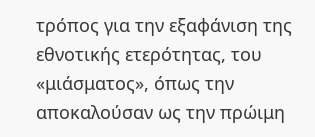τρόπος για την εξαφάνιση της εθνοτικής ετερότητας, του «μιάσματος», όπως την αποκαλούσαν ως την πρώιμη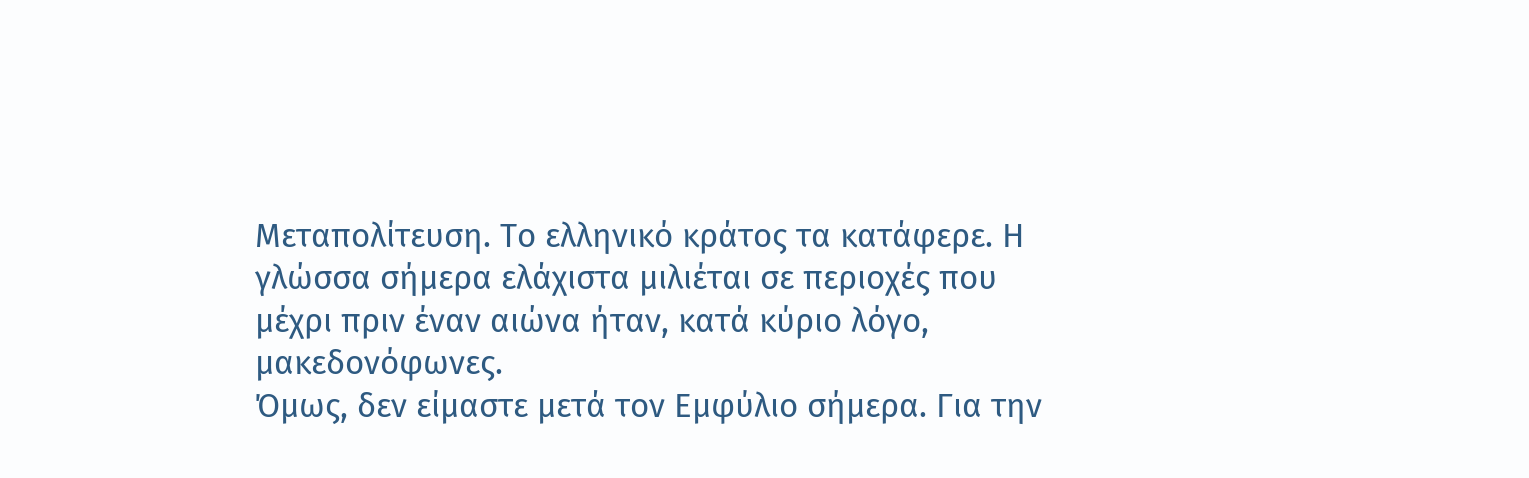Μεταπολίτευση. Το ελληνικό κράτος τα κατάφερε. Η γλώσσα σήμερα ελάχιστα μιλιέται σε περιοχές που μέχρι πριν έναν αιώνα ήταν, κατά κύριο λόγο, μακεδονόφωνες.
Όμως, δεν είμαστε μετά τον Εμφύλιο σήμερα. Για την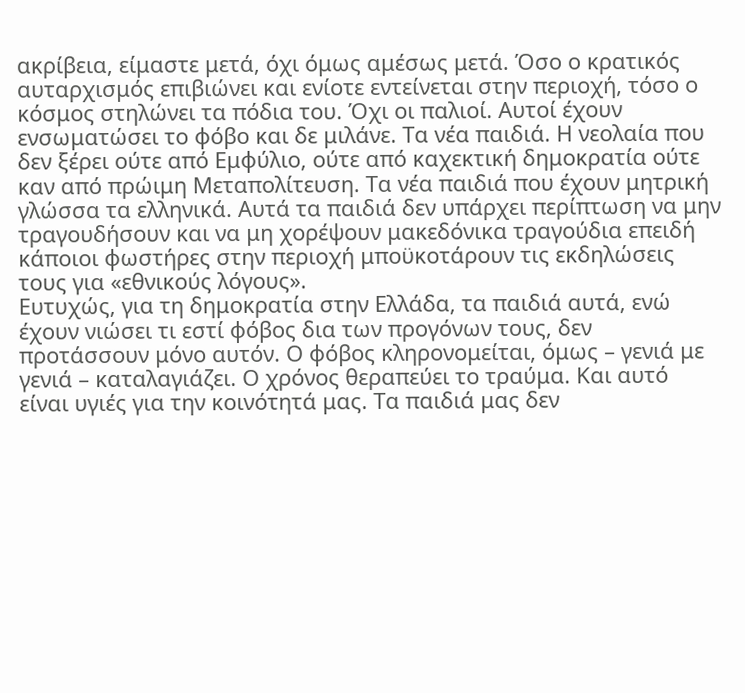ακρίβεια, είμαστε μετά, όχι όμως αμέσως μετά. Όσο ο κρατικός αυταρχισμός επιβιώνει και ενίοτε εντείνεται στην περιοχή, τόσο ο κόσμος στηλώνει τα πόδια του. Όχι οι παλιοί. Αυτοί έχουν ενσωματώσει το φόβο και δε μιλάνε. Τα νέα παιδιά. Η νεολαία που δεν ξέρει ούτε από Εμφύλιο, ούτε από καχεκτική δημοκρατία ούτε καν από πρώιμη Μεταπολίτευση. Τα νέα παιδιά που έχουν μητρική γλώσσα τα ελληνικά. Αυτά τα παιδιά δεν υπάρχει περίπτωση να μην τραγουδήσουν και να μη χορέψουν μακεδόνικα τραγούδια επειδή κάποιοι φωστήρες στην περιοχή μποϋκοτάρουν τις εκδηλώσεις τους για «εθνικούς λόγους».
Ευτυχώς, για τη δημοκρατία στην Ελλάδα, τα παιδιά αυτά, ενώ έχουν νιώσει τι εστί φόβος δια των προγόνων τους, δεν προτάσσουν μόνο αυτόν. Ο φόβος κληρονομείται, όμως – γενιά με γενιά – καταλαγιάζει. Ο χρόνος θεραπεύει το τραύμα. Και αυτό είναι υγιές για την κοινότητά μας. Τα παιδιά μας δεν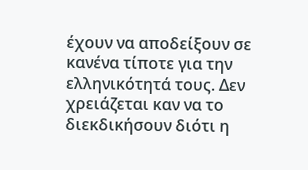έχουν να αποδείξουν σε κανένα τίποτε για την ελληνικότητά τους. Δεν χρειάζεται καν να το διεκδικήσουν διότι η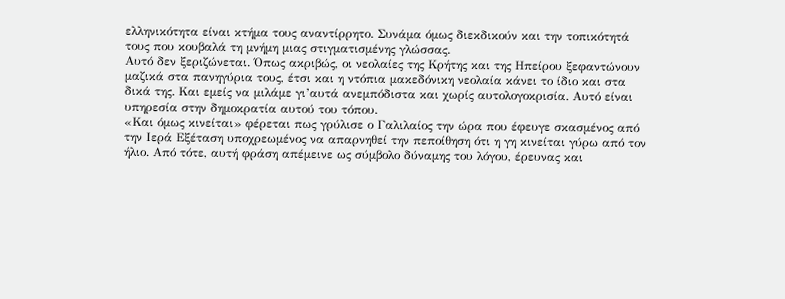ελληνικότητα είναι κτήμα τους αναντίρρητο. Συνάμα όμως διεκδικούν και την τοπικότητά τους που κουβαλά τη μνήμη μιας στιγματισμένης γλώσσας.
Αυτό δεν ξεριζώνεται. Όπως ακριβώς, οι νεολαίες της Κρήτης και της Ηπείρου ξεφαντώνουν μαζικά στα πανηγύρια τους, έτσι και η ντόπια μακεδόνικη νεολαία κάνει το ίδιο και στα δικά της. Και εμείς να μιλάμε γι’αυτά ανεμπόδιστα και χωρίς αυτολογοκρισία. Αυτό είναι υπηρεσία στην δημοκρατία αυτού του τόπου.
«Και όμως κινείται» φέρεται πως γρύλισε ο Γαλιλαίος την ώρα που έφευγε σκασμένος από την Ιερά Εξέταση υποχρεωμένος να απαρνηθεί την πεποίθηση ότι η γη κινείται γύρω από τον ήλιο. Από τότε, αυτή φράση απέμεινε ως σύμβολο δύναμης του λόγου, έρευνας και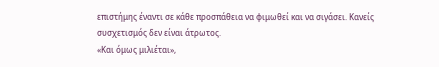επιστήμης έναντι σε κάθε προσπάθεια να φιμωθεί και να σιγάσει. Κανείς συσχετισμός δεν είναι άτρωτος.
«Και όμως μιλιέται»,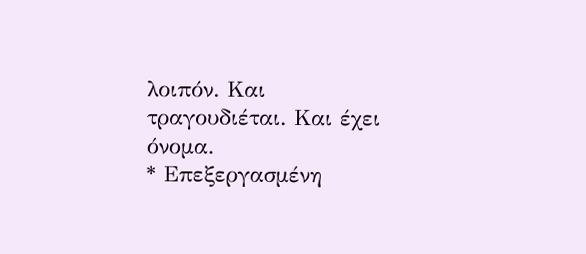λοιπόν. Και τραγουδιέται. Και έχει όνομα.
* Επεξεργασμένη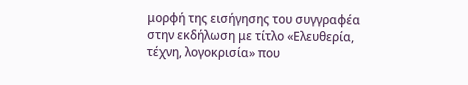μορφή της εισήγησης του συγγραφέα στην εκδήλωση με τίτλο «Ελευθερία, τέχνη, λογοκρισία» που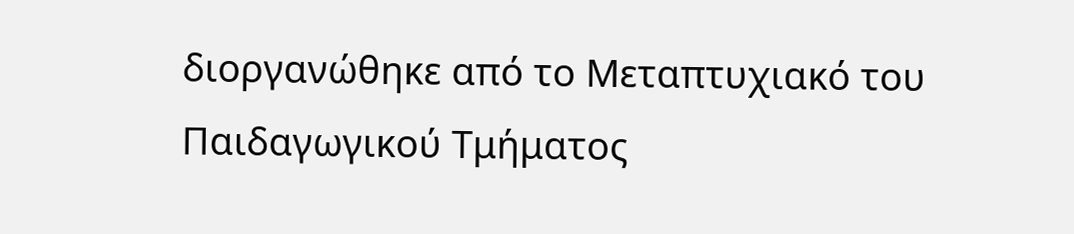διοργανώθηκε από το Μεταπτυχιακό του Παιδαγωγικού Τμήματος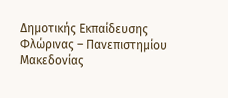Δημοτικής Εκπαίδευσης Φλώρινας – Πανεπιστημίου Μακεδονίας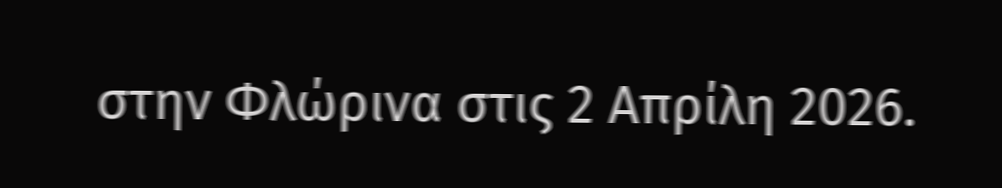στην Φλώρινα στις 2 Απρίλη 2026.